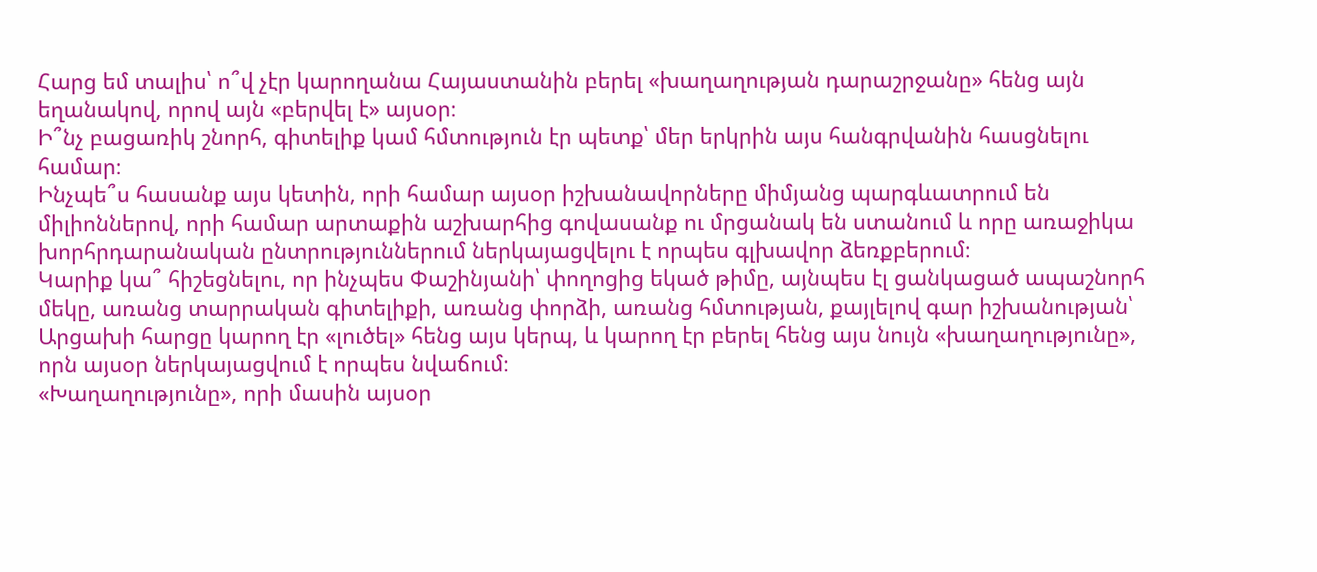Հարց եմ տալիս՝ ո՞վ չէր կարողանա Հայաստանին բերել «խաղաղության դարաշրջանը» հենց այն եղանակով, որով այն «բերվել է» այսօր։
Ի՞նչ բացառիկ շնորհ, գիտելիք կամ հմտություն էր պետք՝ մեր երկրին այս հանգրվանին հասցնելու համար։
Ինչպե՞ս հասանք այս կետին, որի համար այսօր իշխանավորները միմյանց պարգևատրում են միլիոններով, որի համար արտաքին աշխարհից գովասանք ու մրցանակ են ստանում և որը առաջիկա խորհրդարանական ընտրություններում ներկայացվելու է որպես գլխավոր ձեռքբերում։
Կարիք կա՞ հիշեցնելու, որ ինչպես Փաշինյանի՝ փողոցից եկած թիմը, այնպես էլ ցանկացած ապաշնորհ մեկը, առանց տարրական գիտելիքի, առանց փորձի, առանց հմտության, քայլելով գար իշխանության՝ Արցախի հարցը կարող էր «լուծել» հենց այս կերպ, և կարող էր բերել հենց այս նույն «խաղաղությունը», որն այսօր ներկայացվում է որպես նվաճում։
«Խաղաղությունը», որի մասին այսօր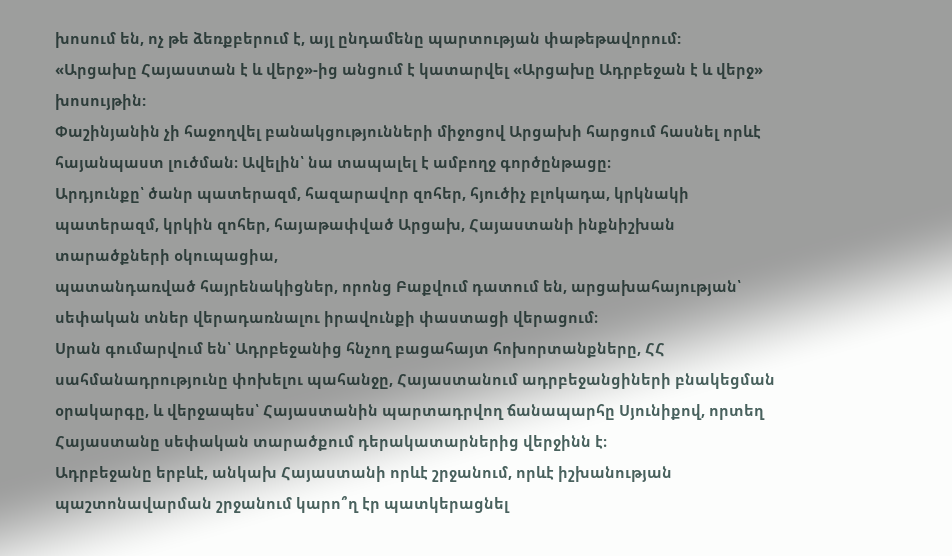խոսում են, ոչ թե ձեռքբերում է, այլ ընդամենը պարտության փաթեթավորում:
«Արցախը Հայաստան է և վերջ»-ից անցում է կատարվել «Արցախը Ադրբեջան է և վերջ» խոսույթին:
Փաշինյանին չի հաջողվել բանակցությունների միջոցով Արցախի հարցում հասնել որևէ հայանպաստ լուծման։ Ավելին՝ նա տապալել է ամբողջ գործընթացը։
Արդյունքը՝ ծանր պատերազմ, հազարավոր զոհեր, հյուծիչ բլոկադա, կրկնակի պատերազմ, կրկին զոհեր, հայաթափված Արցախ, Հայաստանի ինքնիշխան տարածքների օկուպացիա,
պատանդառված հայրենակիցներ, որոնց Բաքվում դատում են, արցախահայության՝ սեփական տներ վերադառնալու իրավունքի փաստացի վերացում։
Սրան գումարվում են՝ Ադրբեջանից հնչող բացահայտ հոխորտանքները, ՀՀ սահմանադրությունը փոխելու պահանջը, Հայաստանում ադրբեջանցիների բնակեցման օրակարգը, և վերջապես՝ Հայաստանին պարտադրվող ճանապարհը Սյունիքով, որտեղ Հայաստանը սեփական տարածքում դերակատարներից վերջինն է։
Ադրբեջանը երբևէ, անկախ Հայաստանի որևէ շրջանում, որևէ իշխանության պաշտոնավարման շրջանում կարո՞ղ էր պատկերացնել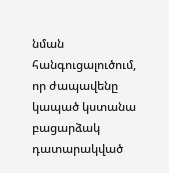նման հանգուցալուծում, որ ժապավենը կապած կստանա բացարձակ դատարակված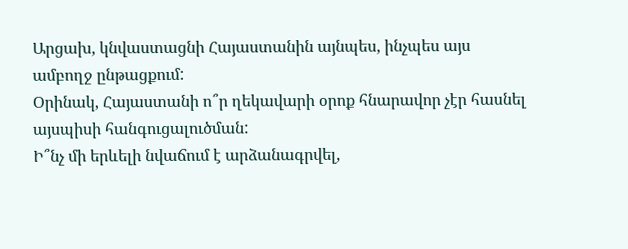Արցախ, կնվաստացնի Հայաստանին այնպես, ինչպես այս ամբողջ ընթացքում:
Օրինակ, Հայաստանի ո՞ր ղեկավարի օրոք հնարավոր չէր հասնել այսպիսի հանգուցալուծման:
Ի՞նչ մի երևելի նվաճում է արձանագրվել,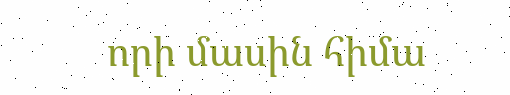որի մասին հիմա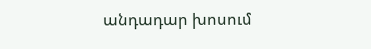անդադար խոսում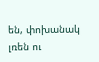են, փոխանակ լռեն ու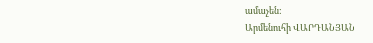ամաչեն:
Արմենուհի ՎԱՐԴԱՆՅԱՆ